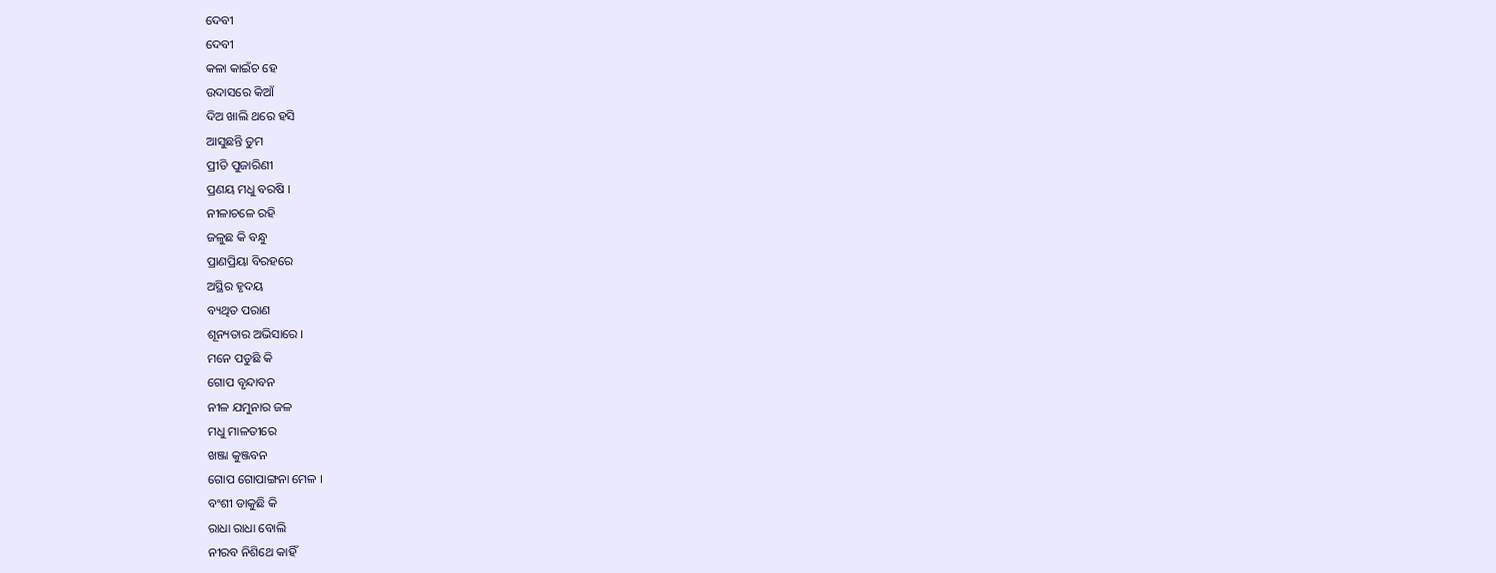ଦେବୀ
ଦେବୀ
କଳା କାଇଁଚ ହେ
ଉଦାସରେ କିଆଁ
ଦିଅ ଖାଲି ଥରେ ହସି
ଆସୁଛନ୍ତି ତୁମ
ପ୍ରୀତି ପୁଜାରିଣୀ
ପ୍ରଣୟ ମଧୁ ବରଷି ।
ନୀଳାଚଳେ ରହି
ଜଳୁଛ କି ବନ୍ଧୁ
ପ୍ରାଣପ୍ରିୟା ବିରହରେ
ଅସ୍ଥିର ହୃଦୟ
ବ୍ୟଥିତ ପରାଣ
ଶୂନ୍ୟତାର ଅଭିସାରେ ।
ମନେ ପଡୁଛି କି
ଗୋପ ବୃନ୍ଦାବନ
ନୀଳ ଯମୁନାର ଜଳ
ମଧୁ ମାଳତୀରେ
ଖଞ୍ଜା କୁଞ୍ଜବନ
ଗୋପ ଗୋପାଙ୍ଗନା ମେଳ ।
ବଂଶୀ ଡାକୁଛି କି
ରାଧା ରାଧା ବୋଲି
ନୀରବ ନିଶିଥେ କାହିଁ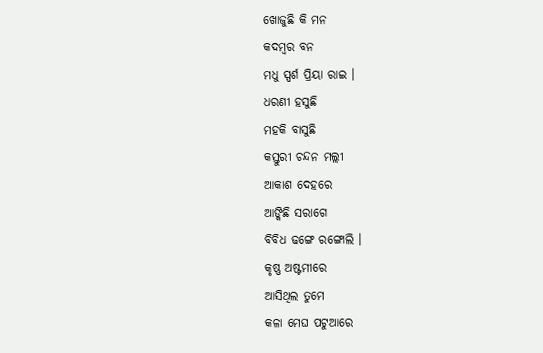ଖୋଜୁଛି କି ମନ
କଦମ୍ବର ବନ
ମଧୁ ସ୍ପର୍ଶ ପ୍ରିୟା ରାଇ ।
ଧରଣୀ ହସୁଛି
ମହକି ବାସୁଛି
କସ୍ତୁରୀ ଚନ୍ଦନ ମଲ୍ଲୀ
ଆକାଶ ଦେହରେ
ଆଙ୍କିଛି ସରାଗେ
ବିବିଧ ଢଙ୍ଗେ ରଙ୍ଗୋଲି ।
କୃଷ୍ଣ ଅଷ୍ଟମୀରେ
ଆସିଥିଲ ତୁମେ
କଳା ମେଘ ପଟୁଆରେ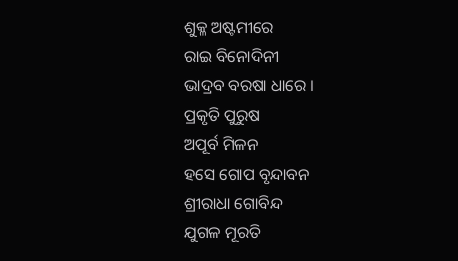ଶୁକ୍ଳ ଅଷ୍ଟମୀରେ
ରାଇ ବିନୋଦିନୀ
ଭାଦ୍ରବ ବରଷା ଧାରେ ।
ପ୍ରକୃତି ପୁରୁଷ
ଅପୂର୍ବ ମିଳନ
ହସେ ଗୋପ ବୃନ୍ଦାବନ
ଶ୍ରୀରାଧା ଗୋବିନ୍ଦ
ଯୁଗଳ ମୂରତି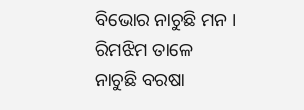ବିଭୋର ନାଚୁଛି ମନ ।
ରିମଝିମ ତାଳେ
ନାଚୁଛି ବରଷା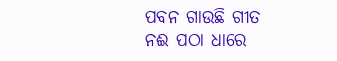ପବନ ଗାଉଛି ଗୀତ
ନଈ ପଠା ଧାରେ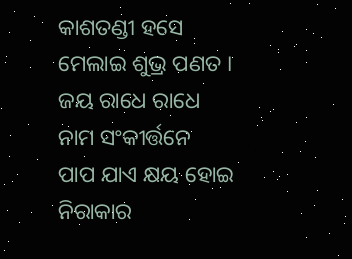କାଶତଣ୍ଡୀ ହସେ
ମେଲାଇ ଶୁଭ୍ର ପଣତ ।
ଜୟ ରାଧେ ରାଧେ
ନାମ ସଂକୀର୍ତ୍ତନେ
ପାପ ଯାଏ କ୍ଷୟ ହୋଇ
ନିରାକାର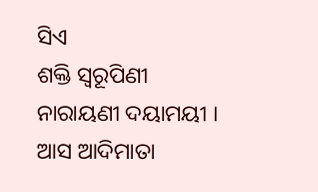ସିଏ
ଶକ୍ତି ସ୍ୱରୂପିଣୀ
ନାରାୟଣୀ ଦୟାମୟୀ ।
ଆସ ଆଦିମାତା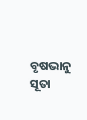ବୃଷଭାନୁ ସୂତା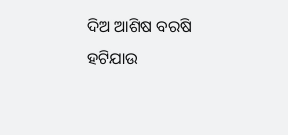ଦିଅ ଆଶିଷ ବରଷି
ହଟିଯାଉ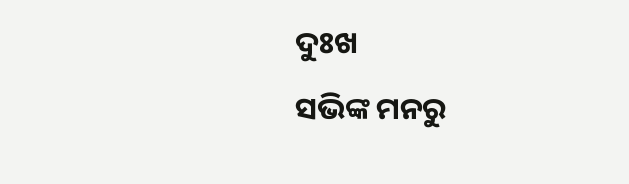ଦୁଃଖ
ସଭିଙ୍କ ମନରୁ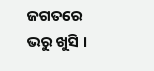ଜଗତରେ ଭରୁ ଖୁସି ।